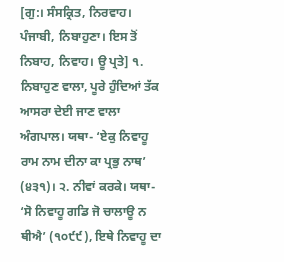[ਗੁ:। ਸੰਸਕ੍ਰਿਤ, ਨਿਰਵਾਹ। ਪੰਜਾਬੀ, ਨਿਬਾਹੁਣਾ। ਇਸ ਤੋਂ ਨਿਬਾਹ, ਨਿਵਾਹ। ਊ ਪ੍ਰਤੇ] ੧. ਨਿਬਾਹੁਣ ਵਾਲਾ, ਪੂਰੇ ਹੁੰਦਿਆਂ ਤੱਕ ਆਸਰਾ ਦੇਈ ਜਾਣ ਵਾਲਾ ਅੰਗਪਾਲ। ਯਥਾ- ‘ਏਕੁ ਨਿਵਾਹੂ ਰਾਮ ਨਾਮ ਦੀਨਾ ਕਾ ਪ੍ਰਭੁ ਨਾਥ’ (੪੩੧)। ੨. ਨੀਵਾਂ ਕਰਕੇ। ਯਥਾ- ‘ਸੋ ਨਿਵਾਹੂ ਗਡਿ ਜੋ ਚਾਲਾਊ ਨ ਥੀਐ’ (੧੦੯੯), ਇਥੇ ਨਿਵਾਹੂ ਦਾ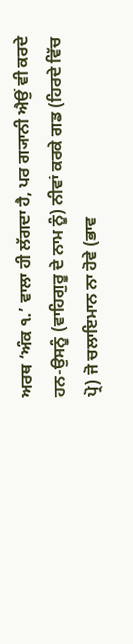ਅਰਥ ‘ਅੰਕ ੧.’ ਵਾਲਾ ਹੀ ਲੱਗਦਾ ਹੈ, ਪਰ ਗ੍ਯਾਨੀ ਐਉਂ ਵੀ ਕਰਦੇ ਹਨ-ਉਸਨੂੰ (ਵਾਹਿਗੁਰੂ ਦੇ ਨਾਮ ਨੂੰ) ਨੀਵਾਂ ਕਰਕੇ ਗਡ (ਹਿਰਦੇ ਵਿੱਚ ਪ੍ਰੋ) ਜੋ ਚਲਾਇਮਾਨ ਨਾ ਹੋਵੇ (ਭਾਵ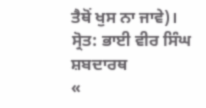ਤੈਥੋਂ ਖੁਸ ਨਾ ਜਾਵੇ)।
ਸ੍ਰੋਤ: ਭਾਈ ਵੀਰ ਸਿੰਘ ਸ਼ਬਦਾਰਥ
«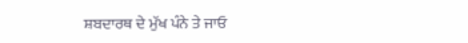ਸ਼ਬਦਾਰਥ ਦੇ ਮੁੱਖ ਪੰਨੇ ਤੇ ਜਾਓ